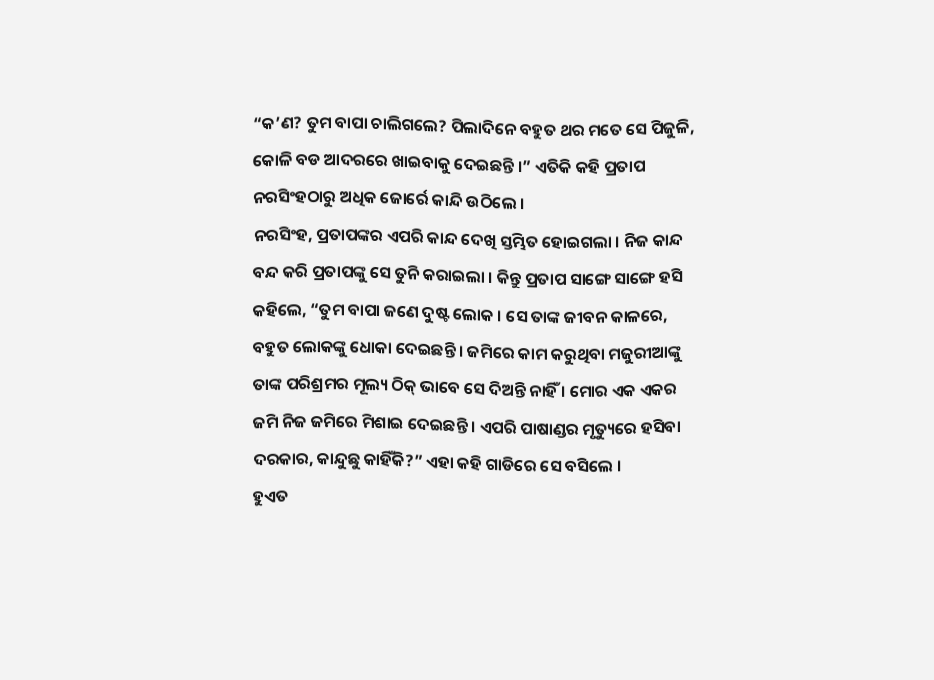“କ’ଣ? ତୁମ ବାପା ଚାଲିଗଲେ? ପିଲାଦିନେ ବହୁତ ଥର ମତେ ସେ ପିଜୁଳି, କୋଳି ବଡ ଆଦରରେ ଖାଇବାକୁ ଦେଇଛନ୍ତି ।” ଏତିକି କହି ପ୍ରତାପ ନରସିଂହଠାରୁ ଅଧିକ ଜୋର୍ରେ କାନ୍ଦି ଉଠିଲେ ।
ନରସିଂହ, ପ୍ରତାପଙ୍କର ଏପରି କାନ୍ଦ ଦେଖି ସ୍ତମ୍ଭିତ ହୋଇଗଲା । ନିଜ କାନ୍ଦ ବନ୍ଦ କରି ପ୍ରତାପଙ୍କୁ ସେ ତୁନି କରାଇଲା । କିନ୍ତୁ ପ୍ରତାପ ସାଙ୍ଗେ ସାଙ୍ଗେ ହସି କହିଲେ, “ତୁମ ବାପା ଜଣେ ଦୁଷ୍ଟ ଲୋକ । ସେ ତାଙ୍କ ଜୀବନ କାଳରେ, ବହୁତ ଲୋକଙ୍କୁ ଧୋକା ଦେଇଛନ୍ତି । ଜମିରେ କାମ କରୁଥିବା ମଜୁରୀଆଙ୍କୁ ତାଙ୍କ ପରିଶ୍ରମର ମୂଲ୍ୟ ଠିକ୍ ଭାବେ ସେ ଦିଅନ୍ତି ନାହିଁ । ମୋର ଏକ ଏକର ଜମି ନିଜ ଜମିରେ ମିଶାଇ ଦେଇଛନ୍ତି । ଏପରି ପାଷାଣ୍ଡର ମୃତ୍ୟୁରେ ହସିବା ଦରକାର, କାନ୍ଦୁଛୁ କାହିଁକି?” ଏହା କହି ଗାଡିରେ ସେ ବସିଲେ ।
ହୁଏତ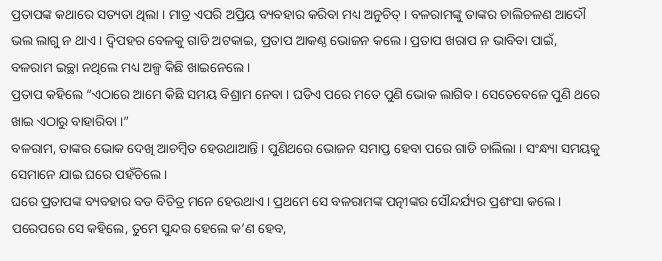ପ୍ରତାପଙ୍କ କଥାରେ ସତ୍ୟତା ଥିଲା । ମାତ୍ର ଏପରି ଅପ୍ରିୟ ବ୍ୟବହାର କରିବା ମଧ୍ୟ ଅନୁଚିତ୍ । ବଳରାମଙ୍କୁ ତାଙ୍କର ଚାଲିଚଳଣ ଆଦୌ ଭଲ ଲାଗୁ ନ ଥାଏ । ଦ୍ୱିପହର ବେଳକୁ ଗାଡି ଅଟକାଇ, ପ୍ରତାପ ଆକଣ୍ଠ ଭୋଜନ କଲେ । ପ୍ରତାପ ଖରାପ ନ ଭାବିବା ପାଇଁ, ବଳରାମ ଇଚ୍ଛା ନଥିଲେ ମଧ୍ୟ ଅଳ୍ପ କିଛି ଖାଇନେଲେ ।
ପ୍ରତାପ କହିଲେ “ଏଠାରେ ଆମେ କିଛି ସମୟ ବିଶ୍ରାମ ନେବା । ଘଡିଏ ପରେ ମତେ ପୁଣି ଭୋକ ଲାଗିବ । ସେତେବେଳେ ପୁଣି ଥରେ ଖାଇ ଏଠାରୁ ବାହାରିବା ।”
ବଳରାମ, ତାଙ୍କର ଭୋକ ଦେଖି ଆଚମ୍ବିତ ହେଉଥାଆନ୍ତି । ପୁଣିଥରେ ଭୋଜନ ସମାପ୍ତ ହେବା ପରେ ଗାଡି ଚାଲିଲା । ସଂନ୍ଧ୍ୟା ସମୟକୁ ସେମାନେ ଯାଇ ଘରେ ପହଁଚିଲେ ।
ଘରେ ପ୍ରତାପଙ୍କ ବ୍ୟବହାର ବଡ ବିଚିତ୍ର ମନେ ହେଉଥାଏ । ପ୍ରଥମେ ସେ ବଳରାମଙ୍କ ପତ୍ନୀଙ୍କର ସୌନ୍ଦର୍ଯ୍ୟର ପ୍ରଶଂସା କଲେ । ପରେପରେ ସେ କହିଲେ, ତୁମେ ସୁନ୍ଦର ହେଲେ କ’ଣ ହେବ,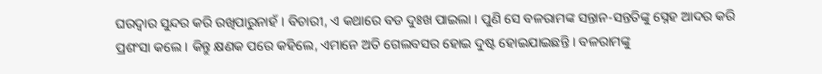ଘରଦ୍ୱାର ସୁନ୍ଦର କରି ରଖିପାରୁନାହଁ । ବିଚାରୀ, ଏ କଥାରେ ବଡ ଦୁଃଖ ପାଇଲା । ପୁଣି ସେ ବଳରାମଙ୍କ ସନ୍ତାନ-ସନ୍ତତିଙ୍କୁ ସ୍ନେହ ଆଦର କରି ପ୍ରଶଂସା କଲେ । କିନ୍ତୁ କ୍ଷଣକ ପରେ କହିଲେ, ଏମାନେ ଅତି ଗେଲବସର ହୋଇ ଦୁଷ୍ଟ ହୋଇଯାଇଛନ୍ତି । ବଳରାମଙ୍କୁ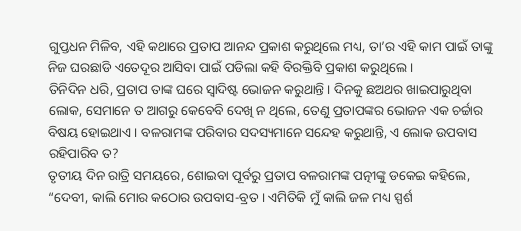ଗୁପ୍ତଧନ ମିଳିବ, ଏହି କଥାରେ ପ୍ରତାପ ଆନନ୍ଦ ପ୍ରକାଶ କରୁଥିଲେ ମଧ୍ୟ, ତା’ର ଏହି କାମ ପାଇଁ ତାଙ୍କୁ ନିଜ ଘରଛାଡି ଏତେଦୂର ଆସିବା ପାଇଁ ପଡିଲା କହି ବିରକ୍ତିବି ପ୍ରକାଶ କରୁଥିଲେ ।
ତିନିଦିନ ଧରି, ପ୍ରତାପ ତାଙ୍କ ଘରେ ସ୍ୱାଦିଷ୍ଟ ଭୋଜନ କରୁଥାନ୍ତି । ଦିନକୁ ଛଅଥର ଖାଇପାରୁଥିବା ଲୋକ, ସେମାନେ ତ ଆଗରୁ କେବେବି ଦେଖି ନ ଥିଲେ, ତେଣୁ ପ୍ରତାପଙ୍କର ଭୋଜନ ଏକ ଚର୍ଚ୍ଚାର ବିଷୟ ହୋଇଥାଏ । ବଳରାମଙ୍କ ପରିବାର ସଦସ୍ୟମାନେ ସନ୍ଦେହ କରୁଥାନ୍ତି, ଏ ଲୋକ ଉପବାସ ରହିପାରିବ ତ?
ତୃତୀୟ ଦିନ ରାତ୍ରି ସମୟରେ, ଶୋଇବା ପୂର୍ବରୁ ପ୍ରତାପ ବଳରାମଙ୍କ ପତ୍ନୀଙ୍କୁ ଡକେଇ କହିଲେ, “ଦେବୀ, କାଲି ମୋର କଠୋର ଉପବାସ-ବ୍ରତ । ଏମିତିକି ମୁଁ କାଲି ଜଳ ମଧ୍ୟ ସ୍ପର୍ଶ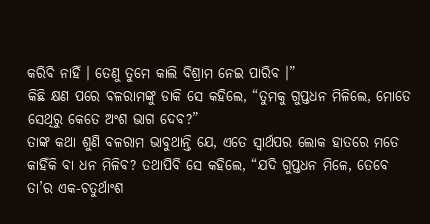କରିବି ନାହିଁ । ତେଣୁ ତୁମେ କାଲି ବିଶ୍ରାମ ନେଇ ପାରିବ ।”
କିଛି କ୍ଷଣ ପରେ ବଳରାମଙ୍କୁ ଡାକି ସେ କହିଲେ, “ତୁମକୁ ଗୁପ୍ତଧନ ମିଳିଲେ, ମୋତେ ସେଥିରୁ କେତେ ଅଂଶ ଭାଗ ଦେବ?”
ତାଙ୍କ କଥା ଶୁଣି ବଳରାମ ଭାବୁଥାନ୍ତି ଯେ, ଏତେ ସ୍ୱାର୍ଥପର ଲୋକ ହାତରେ ମତେ କାହିଁକି ବା ଧନ ମିଳିବ? ତଥାପିବି ସେ କହିଲେ, “ଯଦି ଗୁପ୍ତଧନ ମିଳେ, ତେବେ ତା’ର ଏକ-ଚତୁର୍ଥାଂଶ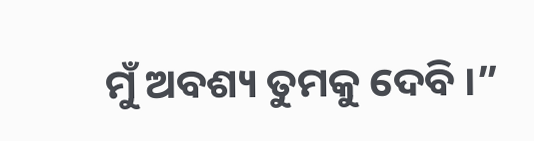ମୁଁ ଅବଶ୍ୟ ତୁମକୁ ଦେବି ।”